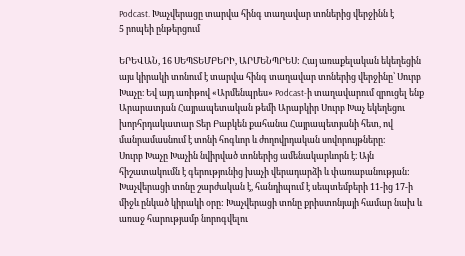Podcast. Խաչվերացը տարվա հինգ տաղավար տոներից վերջինն է
5 րոպեի ընթերցում

ԵՐԵՎԱՆ, 16 ՍԵՊՏԵՄԲԵՐԻ, ԱՐՄԵՆՊՐԵՍ: Հայ առաքելական եկեղեցին այս կիրակի տոնում է տարվա հինգ տաղավար տոներից վերջինը՝ Սուրբ Խաչը։ Եվ այդ առիթով «Արմենպրես» Podcast-ի տաղավարում զրուցել ենք Արարատյան Հայրապետական թեմի Արաբկիր Սուրբ Խաչ եկեղեցու խորհրդակատար Տեր Բաբկեն քահանա Հայրապետյանի հետ, ով մանրամասնում է տոնի հոգևոր և ժողովրդական սովորույթները։
Սուրբ Խաչը Խաչին նվիրված տոներից ամենակարևորն է։ Այն հիշատակումն է գերությունից խաչի վերադարձի և փառաբանության: Խաչվերացի տոնը շարժական է, հանդիպում է սեպտեմբերի 11-ից 17-ի միջև ընկած կիրակի օրը: Խաչվերացի տոնը քրիստոնյայի համար նախ և առաջ հարությամբ նորոգվելու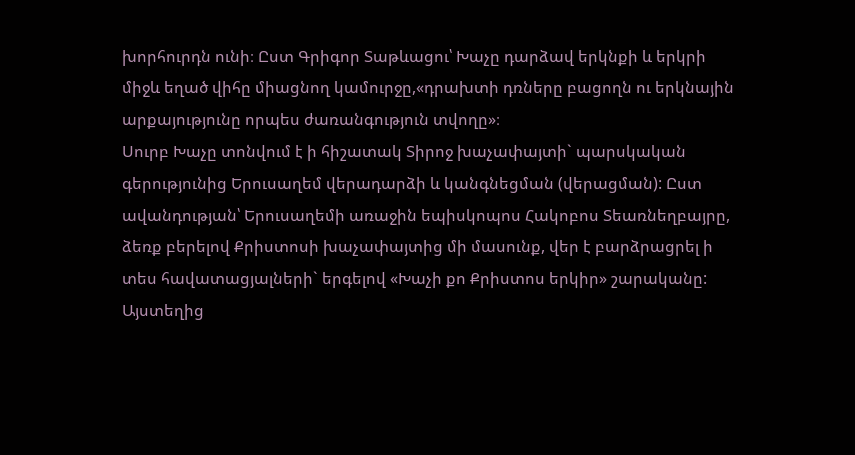խորհուրդն ունի։ Ըստ Գրիգոր Տաթևացու՝ Խաչը դարձավ երկնքի և երկրի միջև եղած վիհը միացնող կամուրջը,«դրախտի դռները բացողն ու երկնային արքայությունը որպես ժառանգություն տվողը»։
Սուրբ Խաչը տոնվում է ի հիշատակ Տիրոջ խաչափայտի` պարսկական գերությունից Երուսաղեմ վերադարձի և կանգնեցման (վերացման): Ըստ ավանդության՝ Երուսաղեմի առաջին եպիսկոպոս Հակոբոս Տեառնեղբայրը, ձեռք բերելով Քրիստոսի խաչափայտից մի մասունք, վեր է բարձրացրել ի տես հավատացյալների` երգելով «Խաչի քո Քրիստոս երկիր» շարականը: Այստեղից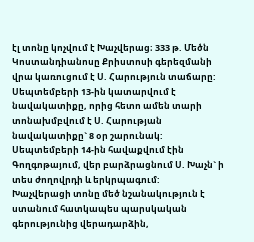էլ տոնը կոչվում է Խաչվերաց։ 333 թ. Մեծն Կոստանդիանոսը Քրիստոսի գերեզմանի վրա կառուցում է Ս. Հարություն տաճարը: Սեպտեմբերի 13-ին կատարվում է նավակատիքը, որից հետո ամեն տարի տոնախմբվում է Ս. Հարության նավակատիքը` 8 օր շարունակ: Սեպտեմբերի 14-ին հավաքվում էին Գողգոթայում, վեր բարձրացնում Ս. Խաչն` ի տես ժողովրդի և երկրպագում:
Խաչվերացի տոնը մեծ նշանակություն է ստանում հատկապես պարսկական գերությունից վերադարձին,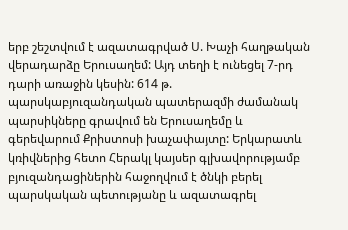երբ շեշտվում է ազատագրված Ս. Խաչի հաղթական վերադարձը Երուսաղեմ: Այդ տեղի է ունեցել 7-րդ դարի առաջին կեսին: 614 թ. պարսկաբյուզանդական պատերազմի ժամանակ պարսիկները գրավում են Երուսաղեմը և գերեվարում Քրիստոսի խաչափայտը: Երկարատև կռիվներից հետո Հերակլ կայսեր գլխավորությամբ բյուզանդացիներին հաջողվում է ծնկի բերել պարսկական պետությանը և ազատագրել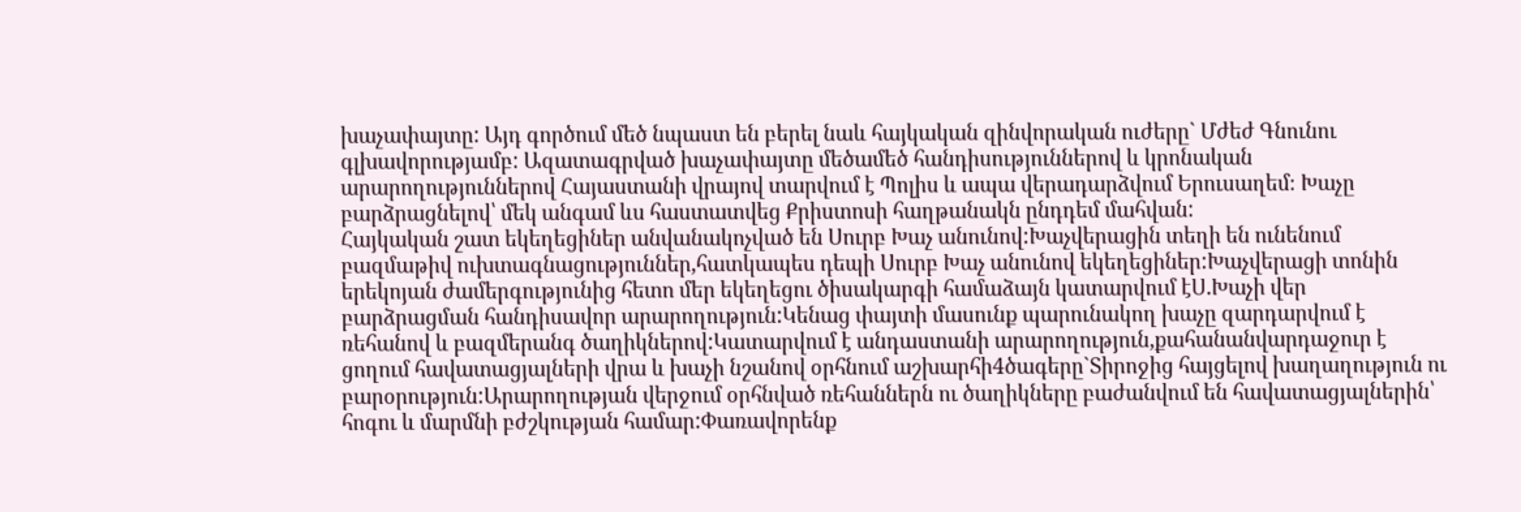խաչափայտը: Այդ գործում մեծ նպաստ են բերել նաև հայկական զինվորական ուժերը` Մժեժ Գնունու գլխավորությամբ: Ազատագրված խաչափայտը մեծամեծ հանդիսություններով և կրոնական արարողություններով Հայաստանի վրայով տարվում է Պոլիս և ապա վերադարձվում Երուսաղեմ։ Խաչը բարձրացնելով՝ մեկ անգամ ևս հաստատվեց Քրիստոսի հաղթանակն ընդդեմ մահվան:
Հայկական շատ եկեղեցիներ անվանակոչված են Սուրբ Խաչ անունով:Խաչվերացին տեղի են ունենում բազմաթիվ ուխտագնացություններ,հատկապես դեպի Սուրբ Խաչ անունով եկեղեցիներ:Խաչվերացի տոնին երեկոյան ժամերգությունից հետո մեր եկեղեցու ծիսակարգի համաձայն կատարվում էՍ.Խաչի վեր բարձրացման հանդիսավոր արարողություն:Կենաց փայտի մասունք պարունակող խաչը զարդարվում է ռեհանով և բազմերանգ ծաղիկներով:Կատարվում է անդաստանի արարողություն,քահանանվարդաջուր է ցողում հավատացյալների վրա և խաչի նշանով օրհնում աշխարհի4ծագերը`Տիրոջից հայցելով խաղաղություն ու բարօրություն:Արարողության վերջում օրհնված ռեհաններն ու ծաղիկները բաժանվում են հավատացյալներին՝ հոգու և մարմնի բժշկության համար:Փառավորենք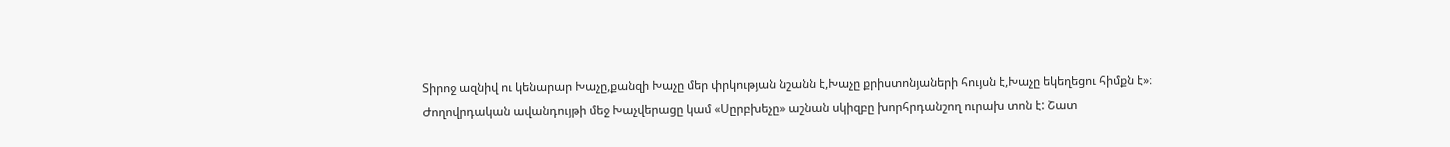Տիրոջ ազնիվ ու կենարար Խաչը,քանզի Խաչը մեր փրկության նշանն է,Խաչը քրիստոնյաների հույսն է,Խաչը եկեղեցու հիմքն է»։
Ժողովրդական ավանդույթի մեջ Խաչվերացը կամ «Սըրբխեչը» աշնան սկիզբը խորհրդանշող ուրախ տոն է: Շատ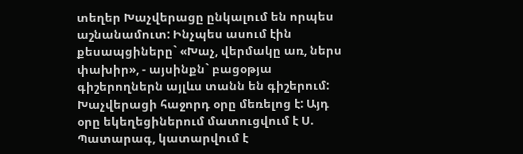տեղեր Խաչվերացը ընկալում են որպես աշնանամուտ: Ինչպես ասում էին քեսապցիները` «Խաչ, վերմակը առ, ներս փախիր», - այսինքն` բացօթյա գիշերողներն այլևս տանն են գիշերում:
Խաչվերացի հաջորդ օրը մեռելոց է: Այդ օրը եկեղեցիներում մատուցվում է Ս. Պատարագ, կատարվում է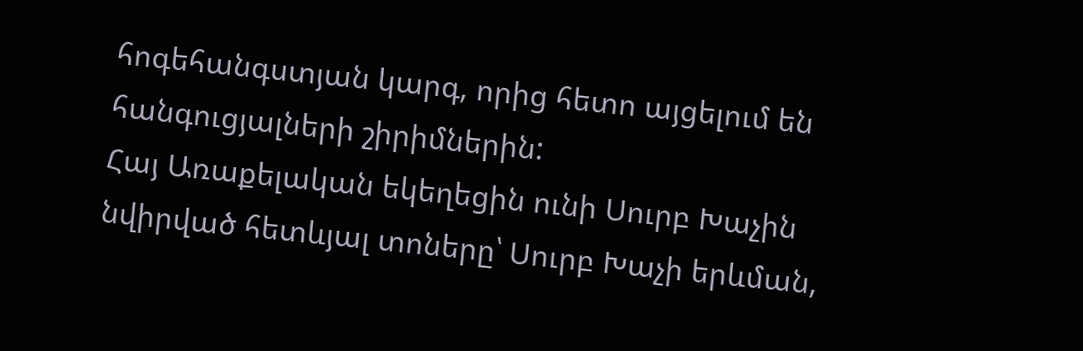հոգեհանգստյան կարգ, որից հետո այցելում են հանգուցյալների շիրիմներին:
Հայ Առաքելական եկեղեցին ունի Սուրբ Խաչին նվիրված հետևյալ տոները՝ Սուրբ Խաչի երևման,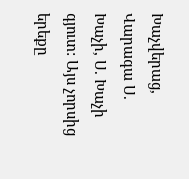Խաչվերաց, Վարագա Ս. Խաչի, Ս. Խաչի գյուտ: Այս չորսից երեքը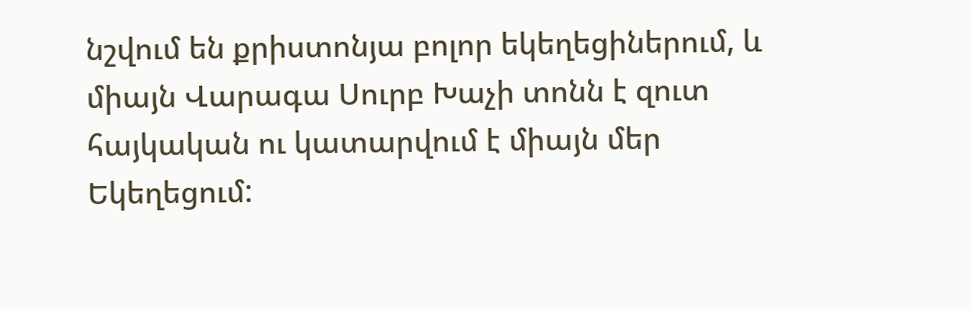նշվում են քրիստոնյա բոլոր եկեղեցիներում, և միայն Վարագա Սուրբ Խաչի տոնն է զուտ հայկական ու կատարվում է միայն մեր Եկեղեցում: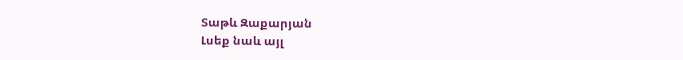Տաթև Զաքարյան
Լսեք նաև այլ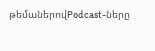թեմաներովPodcast-ները